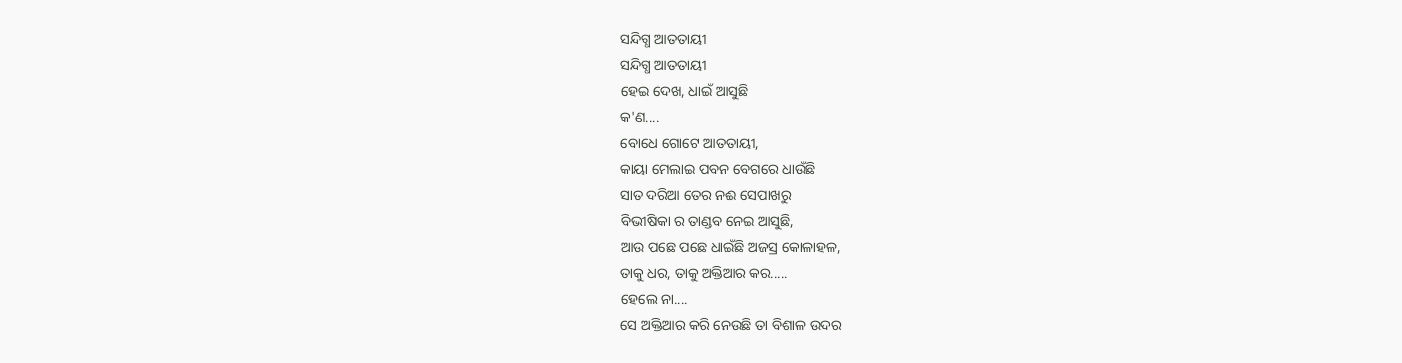ସନ୍ଦିଗ୍ଧ ଆତତାୟୀ
ସନ୍ଦିଗ୍ଧ ଆତତାୟୀ
ହେଇ ଦେଖ, ଧାଇଁ ଆସୁଛି
କ'ଣ....
ବୋଧେ ଗୋଟେ ଆତତାୟୀ,
କାୟା ମେଲାଇ ପବନ ବେଗରେ ଧାଉଁଛି
ସାତ ଦରିଆ ତେର ନଈ ସେପାଖରୁ
ବିଭୀଷିକା ର ତାଣ୍ଡବ ନେଇ ଆସୁଛି,
ଆଉ ପଛେ ପଛେ ଧାଇଁଛି ଅଜସ୍ର କୋଳାହଳ,
ତାକୁ ଧର, ତାକୁ ଅକ୍ତିଆର କର.....
ହେଲେ ନା....
ସେ ଅକ୍ତିଆର କରି ନେଉଛି ତା ବିଶାଳ ଉଦର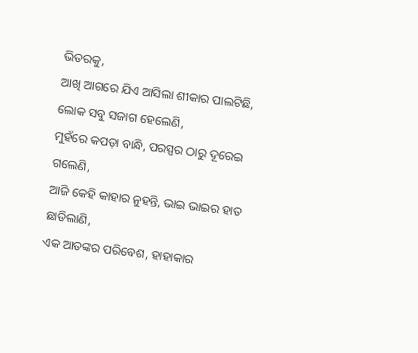ଭିତରକୁ,
ଆଖି ଆଗରେ ଯିଏ ଆସିଲା ଶୀକାର ପାଲଟିଛି,
ଲୋକ ସବୁ ସଜାଗ ହେଲେଣି,
ମୁହଁରେ କପଡ଼ା ବାନ୍ଧି, ପରସ୍ପର ଠାରୁ ଦୂରେଇ ଗଲେଣି,
ଆଜି କେହି କାହାର ନୁହନ୍ତି, ଭାଇ ଭାଇର ହାତ ଛାଡିଲାଣି,
ଏକ ଆତଙ୍କର ପରିବେଶ, ହାହାକାର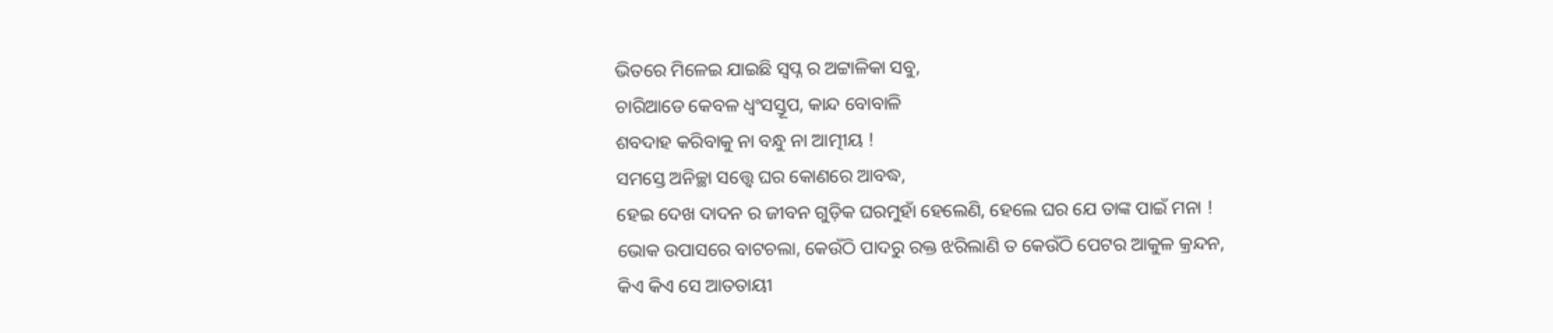ଭିତରେ ମିଳେଇ ଯାଇଛି ସ୍ବପ୍ନ ର ଅଟ୍ଟାଳିକା ସବୁ,
ଚାରିଆଡେ କେବଳ ଧ୍ୱଂସସ୍ତୂପ, କାନ୍ଦ ବୋବାଳି
ଶବଦାହ କରିବାକୁ ନା ବନ୍ଧୁ ନା ଆତ୍ମୀୟ !
ସମସ୍ତେ ଅନିଚ୍ଛା ସତ୍ତ୍ବେ ଘର କୋଣରେ ଆବଦ୍ଧ,
ହେଇ ଦେଖ ଦାଦନ ର ଜୀବନ ଗୁଡ଼ିକ ଘରମୁହାଁ ହେଲେଣି, ହେଲେ ଘର ଯେ ତାଙ୍କ ପାଇଁ ମନା !
ଭୋକ ଉପାସରେ ବାଟଚଲା, କେଉଁଠି ପାଦରୁ ରକ୍ତ ଝରିଲାଣି ତ କେଉଁଠି ପେଟର ଆକୁଳ କ୍ରନ୍ଦନ,
କିଏ କିଏ ସେ ଆତତାୟୀ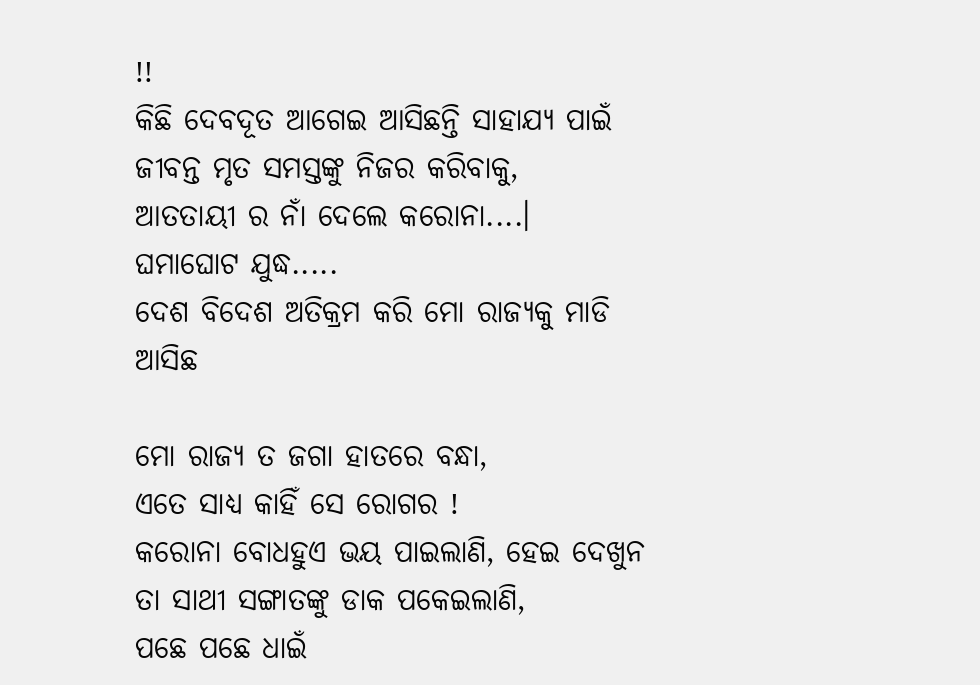!!
କିଛି ଦେବଦୂତ ଆଗେଇ ଆସିଛନ୍ତି ସାହାଯ୍ୟ ପାଇଁ
ଜୀବନ୍ତ ମୃତ ସମସ୍ତଙ୍କୁ ନିଜର କରିବାକୁ,
ଆତତାୟୀ ର ନାଁ ଦେଲେ କରୋନା....।
ଘମାଘୋଟ ଯୁଦ୍ଧ.....
ଦେଶ ବିଦେଶ ଅତିକ୍ରମ କରି ମୋ ରାଜ୍ୟକୁ ମାଡି ଆସିଛ

ମୋ ରାଜ୍ୟ ତ ଜଗା ହାତରେ ବନ୍ଧା,
ଏତେ ସାଧ୍ୟ କାହିଁ ସେ ରୋଗର !
କରୋନା ବୋଧହୁଏ ଭୟ ପାଇଲାଣି, ହେଇ ଦେଖୁନ
ତା ସାଥୀ ସଙ୍ଗାତଙ୍କୁ ଡାକ ପକେଇଲାଣି,
ପଛେ ପଛେ ଧାଇଁ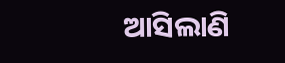ଆସିଲାଣି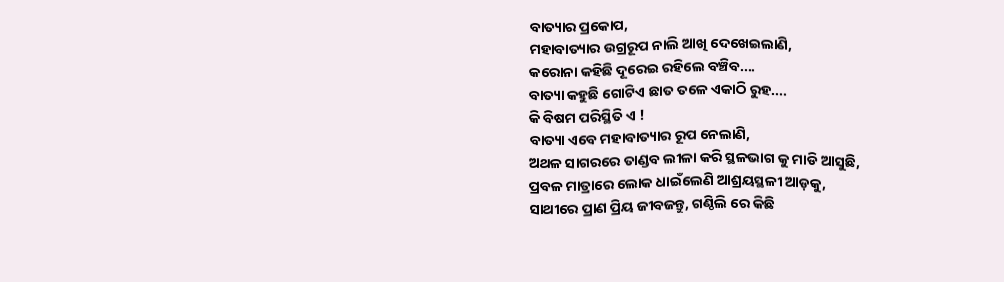ବାତ୍ୟାର ପ୍ରକୋପ,
ମହାବାତ୍ୟାର ଉଗ୍ରରୂପ ନାଲି ଆଖି ଦେଖେଇଲାଣି,
କରୋନା କହିଛି ଦୂରେଇ ରହିଲେ ବଞ୍ଚିବ....
ବାତ୍ୟା କହୁଛି ଗୋଟିଏ ଛାତ ତଳେ ଏକାଠି ରୁହ....
କି ବିଷମ ପରିସ୍ଥିତି ଏ !
ବାତ୍ୟା ଏବେ ମହାବାତ୍ୟାର ରୂପ ନେଲାଣି,
ଅଥଳ ସାଗରରେ ତାଣ୍ଡବ ଲୀଳା କରି ସ୍ଥଳଭାଗ କୁ ମାଡି ଆସୁଛି,
ପ୍ରବଳ ମାତ୍ରାରେ ଲୋକ ଧାଇଁଲେଣି ଆଶ୍ରୟସ୍ଥଳୀ ଆଡ଼କୁ,
ସାଥୀରେ ପ୍ରାଣ ପ୍ରିୟ ଜୀବଜନ୍ତୁ, ଗଣ୍ଠିଲି ରେ କିଛି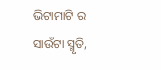ଭିଟାମାଟି ର ସାଉଁଟା ସ୍ମୃତି,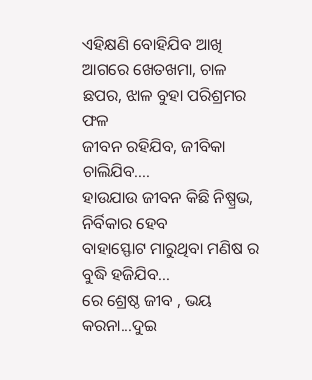ଏହିକ୍ଷଣି ବୋହିଯିବ ଆଖି ଆଗରେ ଖେତଖମା, ଚାଳ ଛପର, ଝାଳ ବୁହା ପରିଶ୍ରମର ଫଳ
ଜୀବନ ରହିଯିବ, ଜୀବିକା ଚାଲିଯିବ....
ହାଉଯାଉ ଜୀବନ କିଛି ନିଷ୍ପ୍ରଭ, ନିର୍ବିକାର ହେବ
ବାହାସ୍ଫୋଟ ମାରୁଥିବା ମଣିଷ ର ବୁଦ୍ଧି ହଜିଯିବ...
ରେ ଶ୍ରେଷ୍ଠ ଜୀବ , ଭୟ କରନା...ଦୁଇ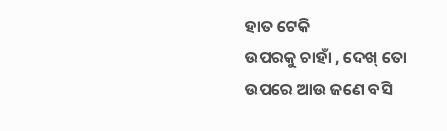ହାତ ଟେକି
ଉପରକୁ ଚାହାଁ , ଦେଖ୍ ତୋ ଉପରେ ଆଉ ଜଣେ ବସି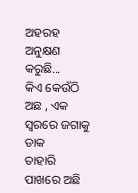ଅହରହ ଅନୁକ୍ଷଣ କରୁଛି...
କିଏ କେଉଁଠି ଅଛ , ଏକ ସ୍ୱରରେ ଜଗାକୁ ଡାକ
ତାହାରି ପାଖରେ ଅଛି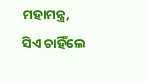ମହାମନ୍ତ୍ର,
ସିଏ ଚାହିଁଲେ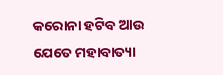କରୋନା ହଟିବ ଆଉ ଯେତେ ମହାବାତ୍ୟା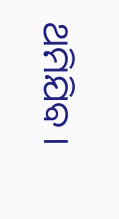ଥମିଯିବ ।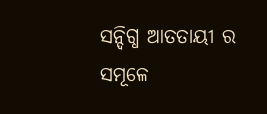ସନ୍ଦିଗ୍ଧ ଆତତାୟୀ ର ସମୂଳେ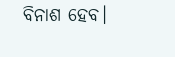ବିନାଶ ହେବ।